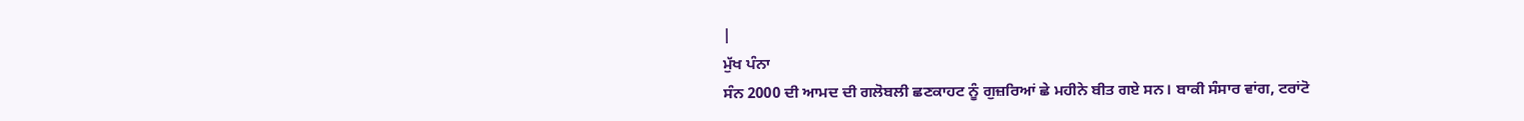|
ਮੁੱਖ ਪੰਨਾ
ਸੰਨ 2000 ਦੀ ਆਮਦ ਦੀ ਗਲੋਬਲੀ ਛਣਕਾਹਟ ਨੂੰ ਗੁਜ਼ਰਿਆਂ ਛੇ ਮਹੀਨੇ ਬੀਤ ਗਏ ਸਨ। ਬਾਕੀ ਸੰਸਾਰ ਵਾਂਗ, ਟਰਾਂਟੋ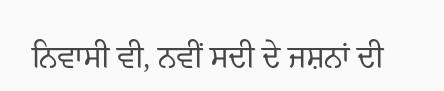ਨਿਵਾਸੀ ਵੀ, ਨਵੀਂ ਸਦੀ ਦੇ ਜਸ਼ਨਾਂ ਦੀ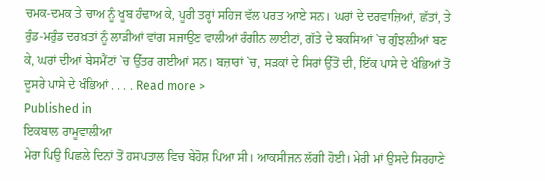ਚਮਕ-ਦਮਕ ਤੇ ਚਾਅ ਨੂੰ ਖੂਬ ਹੰਢਾਅ ਕੇ, ਪੂਰੀ ਤਰ੍ਹਾਂ ਸਹਿਜ ਵੱਲ ਪਰਤ ਆਏ ਸਨ। ਘਰਾਂ ਦੇ ਦਰਵਾਜ਼ਿਆਂ, ਛੱਤਾਂ, ਤੇ ਰੁੰਡ-ਮਰੁੰਡ ਦਰਖ਼ਤਾਂ ਨੂੰ ਲਾੜੀਆਂ ਵਾਂਗ ਸਜਾਉਣ ਵਾਲੀਆਂ ਰੰਗੀਨ ਲਾਈਟਾਂ, ਗੱਤੇ ਦੇ ਬਕਸਿਆਂ `ਚ ਗੁੰਝਲ਼ੀਆਂ ਬਣ ਕੇ, ਘਰਾਂ ਦੀਆਂ ਬੇਸਮੈਂਟਾਂ `ਚ ਉੱਤਰ ਗਈਆਂ ਸਨ। ਬਜ਼ਾਰਾਂ `ਚ, ਸੜਕਾਂ ਦੇ ਸਿਰਾਂ ਉੱਤੋਂ ਦੀ, ਇੱਕ ਪਾਸੇ ਦੇ ਖੰਭਿਆਂ ਤੋਂ ਦੂਸਰੇ ਪਾਸੇ ਦੇ ਖੰਭਿਆਂ . . . . Read more >
Published in
ਇਕਬਾਲ ਰਾਮੂਵਾਲੀਆ
ਮੇਰਾ ਪਿਉ ਪਿਛਲੇ ਦਿਨਾਂ ਤੋਂ ਹਸਪਤਾਲ ਵਿਚ ਬੇਹੋਸ਼ ਪਿਆ ਸੀ। ਆਕਸੀਜਨ ਲੱਗੀ ਹੋਈ। ਮੇਰੀ ਮਾਂ ਉਸਦੇ ਸਿਰਹਾਣੇ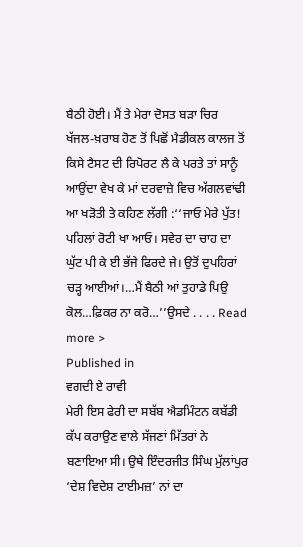ਬੈਠੀ ਹੋਈ। ਮੈਂ ਤੇ ਮੇਰਾ ਦੋਸਤ ਬੜਾ ਚਿਰ ਖੱਜਲ-ਖ਼ਰਾਬ ਹੋਣ ਤੋਂ ਪਿਛੋਂ ਮੈਡੀਕਲ ਕਾਲਜ ਤੋਂ ਕਿਸੇ ਟੈਸਟ ਦੀ ਰਿਪੋਰਟ ਲੈ ਕੇ ਪਰਤੇ ਤਾਂ ਸਾਨੂੰ ਆਉਂਦਾ ਵੇਖ ਕੇ ਮਾਂ ਦਰਵਾਜ਼ੇ ਵਿਚ ਅੱਗਲਵਾਂਢੀ ਆ ਖੜੋਤੀ ਤੇ ਕਹਿਣ ਲੱਗੀ :‘‘ਜਾਓ ਮੇਰੇ ਪੁੱਤ! ਪਹਿਲਾਂ ਰੋਟੀ ਖਾ ਆਓ। ਸਵੇਰ ਦਾ ਚਾਹ ਦਾ ਘੁੱਟ ਪੀ ਕੇ ਈ ਭੱਜੇ ਫਿਰਦੇ ਜੇ। ਉਤੋਂ ਦੁਪਹਿਰਾਂ ਚੜ੍ਹ ਆਈਆਂ।…ਮੈਂ ਬੈਠੀ ਆਂ ਤੁਹਾਡੇ ਪਿਉ ਕੋਲ…ਫ਼ਿਕਰ ਨਾ ਕਰੋ…’’ਉਸਦੇ . . . . Read more >
Published in
ਵਗਦੀ ਏ ਰਾਵੀ
ਮੇਰੀ ਇਸ ਫੇਰੀ ਦਾ ਸਬੱਬ ਐਡਮਿੰਟਨ ਕਬੱਡੀ ਕੱਪ ਕਰਾਉਣ ਵਾਲੇ ਸੱਜਣਾਂ ਮਿੱਤਰਾਂ ਨੇ ਬਣਾਇਆ ਸੀ। ਉਥੇ ਇੰਦਰਜੀਤ ਸਿੰਘ ਮੁੱਲਾਂਪੁਰ ‘ਦੇਸ਼ ਵਿਦੇਸ਼ ਟਾਈਮਜ਼’ ਨਾਂ ਦਾ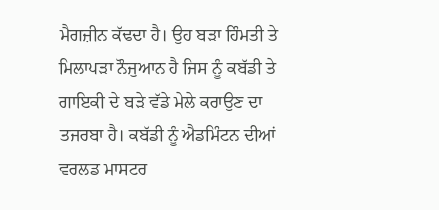ਮੈਗਜ਼ੀਨ ਕੱਢਦਾ ਹੈ। ਉਹ ਬੜਾ ਹਿੰਮਤੀ ਤੇ ਮਿਲਾਪੜਾ ਨੌਜੁਆਨ ਹੈ ਜਿਸ ਨੂੰ ਕਬੱਡੀ ਤੇ ਗਾਇਕੀ ਦੇ ਬੜੇ ਵੱਡੇ ਮੇਲੇ ਕਰਾਉਣ ਦਾ ਤਜਰਬਾ ਹੈ। ਕਬੱਡੀ ਨੂੰ ਐਡਮਿੰਟਨ ਦੀਆਂ ਵਰਲਡ ਮਾਸਟਰ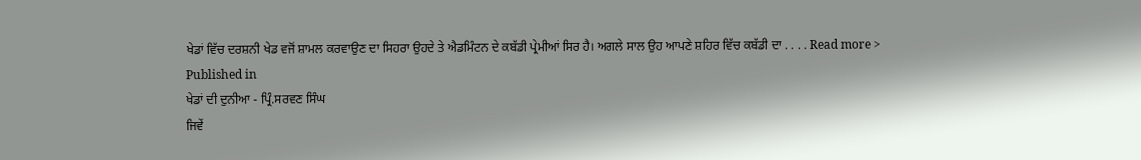ਖੇਡਾਂ ਵਿੱਚ ਦਰਸ਼ਨੀ ਖੇਡ ਵਜੋਂ ਸ਼ਾਮਲ ਕਰਵਾਉਣ ਦਾ ਸਿਹਰਾ ਉਹਦੇ ਤੇ ਐਡਮਿੰਟਨ ਦੇ ਕਬੱਡੀ ਪ੍ਰੇਮੀਆਂ ਸਿਰ ਹੈ। ਅਗਲੇ ਸਾਲ ਉਹ ਆਪਣੇ ਸ਼ਹਿਰ ਵਿੱਚ ਕਬੱਡੀ ਦਾ . . . . Read more >
Published in
ਖੇਡਾਂ ਦੀ ਦੁਨੀਆ - ਪ੍ਰਿੰ.ਸਰਵਣ ਸਿੰਘ
ਜਿਵੇਂ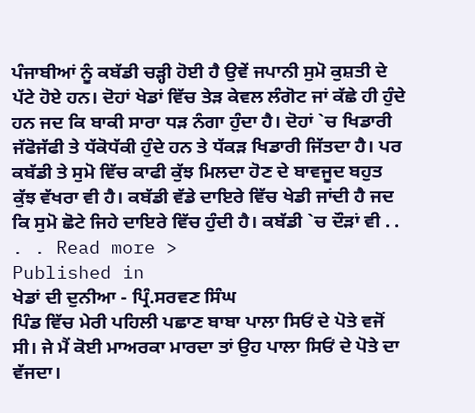ਪੰਜਾਬੀਆਂ ਨੂੰ ਕਬੱਡੀ ਚੜ੍ਹੀ ਹੋਈ ਹੈ ਉਵੇਂ ਜਪਾਨੀ ਸੁਮੋ ਕੁਸ਼ਤੀ ਦੇ ਪੱਟੇ ਹੋਏ ਹਨ। ਦੋਹਾਂ ਖੇਡਾਂ ਵਿੱਚ ਤੇੜ ਕੇਵਲ ਲੰਗੋਟ ਜਾਂ ਕੱਛੇ ਹੀ ਹੁੰਦੇ ਹਨ ਜਦ ਕਿ ਬਾਕੀ ਸਾਰਾ ਧੜ ਨੰਗਾ ਹੁੰਦਾ ਹੈ। ਦੋਹਾਂ `ਚ ਖਿਡਾਰੀ ਜੱਫੋਜੱਫੀ ਤੇ ਧੱਕੋਧੱਕੀ ਹੁੰਦੇ ਹਨ ਤੇ ਧੱਕੜ ਖਿਡਾਰੀ ਜਿੱਤਦਾ ਹੈ। ਪਰ ਕਬੱਡੀ ਤੇ ਸੁਮੋ ਵਿੱਚ ਕਾਫੀ ਕੁੱਝ ਮਿਲਦਾ ਹੋਣ ਦੇ ਬਾਵਜੂਦ ਬਹੁਤ ਕੁੱਝ ਵੱਖਰਾ ਵੀ ਹੈ। ਕਬੱਡੀ ਵੱਡੇ ਦਾਇਰੇ ਵਿੱਚ ਖੇਡੀ ਜਾਂਦੀ ਹੈ ਜਦ ਕਿ ਸੁਮੋ ਛੋਟੇ ਜਿਹੇ ਦਾਇਰੇ ਵਿੱਚ ਹੁੰਦੀ ਹੈ। ਕਬੱਡੀ `ਚ ਦੌੜਾਂ ਵੀ . . . . Read more >
Published in
ਖੇਡਾਂ ਦੀ ਦੁਨੀਆ - ਪ੍ਰਿੰ.ਸਰਵਣ ਸਿੰਘ
ਪਿੰਡ ਵਿੱਚ ਮੇਰੀ ਪਹਿਲੀ ਪਛਾਣ ਬਾਬਾ ਪਾਲਾ ਸਿਓਂ ਦੇ ਪੋਤੇ ਵਜੋਂ ਸੀ। ਜੇ ਮੈਂ ਕੋਈ ਮਾਅਰਕਾ ਮਾਰਦਾ ਤਾਂ ਉਹ ਪਾਲਾ ਸਿਓਂ ਦੇ ਪੋਤੇ ਦਾ ਵੱਜਦਾ।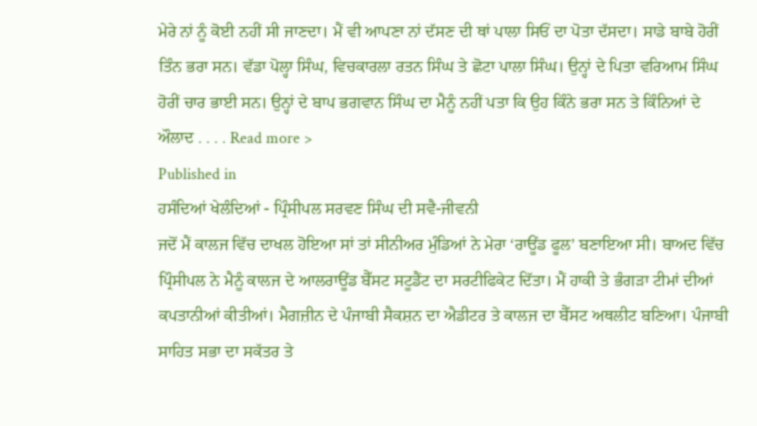ਮੇਰੇ ਨਾਂ ਨੂੰ ਕੋਈ ਨਹੀਂ ਸੀ ਜਾਣਦਾ। ਮੈਂ ਵੀ ਆਪਣਾ ਨਾਂ ਦੱਸਣ ਦੀ ਥਾਂ ਪਾਲਾ ਸਿਓਂ ਦਾ ਪੋਤਾ ਦੱਸਦਾ। ਸਾਡੇ ਬਾਬੇ ਹੋਰੀਂ ਤਿੰਨ ਭਰਾ ਸਨ। ਵੱਡਾ ਪੋਲ੍ਹਾ ਸਿੰਘ, ਵਿਚਕਾਰਲਾ ਰਤਨ ਸਿੰਘ ਤੇ ਛੋਟਾ ਪਾਲਾ ਸਿੰਘ। ਉਨ੍ਹਾਂ ਦੇ ਪਿਤਾ ਵਰਿਆਮ ਸਿੰਘ ਹੋਰੀਂ ਚਾਰ ਭਾਈ ਸਨ। ਉਨ੍ਹਾਂ ਦੇ ਬਾਪ ਭਗਵਾਨ ਸਿੰਘ ਦਾ ਮੈਨੂੰ ਨਹੀਂ ਪਤਾ ਕਿ ਉਹ ਕਿੰਨੇ ਭਰਾ ਸਨ ਤੇ ਕਿੰਨਿਆਂ ਦੇ ਔਲਾਦ . . . . Read more >
Published in
ਹਸੰਦਿਆਂ ਖੇਲੰਦਿਆਂ - ਪ੍ਰਿੰਸੀਪਲ ਸਰਵਣ ਸਿੰਘ ਦੀ ਸਵੈ-ਜੀਵਨੀ
ਜਦੋਂ ਮੈਂ ਕਾਲਜ ਵਿੱਚ ਦਾਖਲ ਹੋਇਆ ਸਾਂ ਤਾਂ ਸੀਨੀਅਰ ਮੁੰਡਿਆਂ ਨੇ ਮੇਰਾ ‘ਰਾਊਂਡ ਫੂਲ’ ਬਣਾਇਆ ਸੀ। ਬਾਅਦ ਵਿੱਚ ਪ੍ਰਿੰਸੀਪਲ ਨੇ ਮੈਨੂੰ ਕਾਲਜ ਦੇ ਆਲਰਾਊਂਡ ਬੈੱਸਟ ਸਟੂਡੈਂਟ ਦਾ ਸਰਟੀਫਿਕੇਟ ਦਿੱਤਾ। ਮੈਂ ਹਾਕੀ ਤੇ ਭੰਗੜਾ ਟੀਮਾਂ ਦੀਆਂ ਕਪਤਾਨੀਆਂ ਕੀਤੀਆਂ। ਮੈਗਜ਼ੀਨ ਦੇ ਪੰਜਾਬੀ ਸੈਕਸ਼ਨ ਦਾ ਐਡੀਟਰ ਤੇ ਕਾਲਜ ਦਾ ਬੈੱਸਟ ਅਥਲੀਟ ਬਣਿਆ। ਪੰਜਾਬੀ ਸਾਹਿਤ ਸਭਾ ਦਾ ਸਕੱਤਰ ਤੇ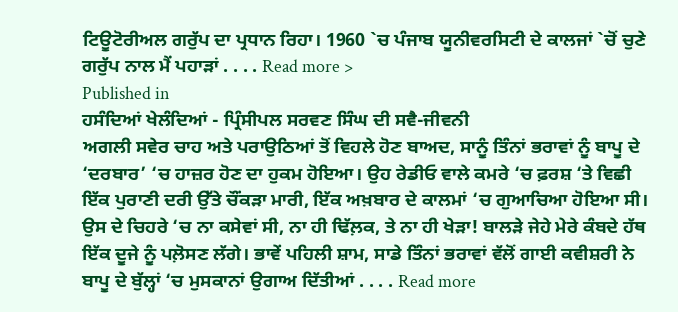ਟਿਊਟੋਰੀਅਲ ਗਰੁੱਪ ਦਾ ਪ੍ਰਧਾਨ ਰਿਹਾ। 1960 `ਚ ਪੰਜਾਬ ਯੂਨੀਵਰਸਿਟੀ ਦੇ ਕਾਲਜਾਂ `ਚੋਂ ਚੁਣੇ ਗਰੁੱਪ ਨਾਲ ਮੈਂ ਪਹਾੜਾਂ . . . . Read more >
Published in
ਹਸੰਦਿਆਂ ਖੇਲੰਦਿਆਂ - ਪ੍ਰਿੰਸੀਪਲ ਸਰਵਣ ਸਿੰਘ ਦੀ ਸਵੈ-ਜੀਵਨੀ
ਅਗਲੀ ਸਵੇਰ ਚਾਹ ਅਤੇ ਪਰਾਉਠਿਆਂ ਤੋਂ ਵਿਹਲੇ ਹੋਣ ਬਾਅਦ, ਸਾਨੂੰ ਤਿੰਨਾਂ ਭਰਾਵਾਂ ਨੂੰ ਬਾਪੂ ਦੇ ‘ਦਰਬਾਰ’ ‘ਚ ਹਾਜ਼ਰ ਹੋਣ ਦਾ ਹੁਕਮ ਹੋਇਆ। ਉਹ ਰੇਡੀਓ ਵਾਲੇ ਕਮਰੇ ‘ਚ ਫ਼ਰਸ਼ ‘ਤੇ ਵਿਛੀ ਇੱਕ ਪੁਰਾਣੀ ਦਰੀ ਉੱਤੇ ਚੌਂਕੜਾ ਮਾਰੀ, ਇੱਕ ਅਖ਼ਬਾਰ ਦੇ ਕਾਲਮਾਂ ‘ਚ ਗੁਆਚਿਆ ਹੋਇਆ ਸੀ। ਉਸ ਦੇ ਚਿਹਰੇ ‘ਚ ਨਾ ਕਸੇਵਾਂ ਸੀ, ਨਾ ਹੀ ਢਿੱਲ਼ਕ, ਤੇ ਨਾ ਹੀ ਖੇੜਾ! ਬਾਲੜੇ ਜੇਹੇ ਮੇਰੇ ਕੰਬਦੇ ਹੱਥ ਇੱਕ ਦੂਜੇ ਨੂੰ ਪਲ਼ੋਸਣ ਲੱਗੇ। ਭਾਵੇਂ ਪਹਿਲੀ ਸ਼ਾਮ, ਸਾਡੇ ਤਿੰਨਾਂ ਭਰਾਵਾਂ ਵੱਲੋਂ ਗਾਈ ਕਵੀਸ਼ਰੀ ਨੇ ਬਾਪੂ ਦੇ ਬੁੱਲ੍ਹਾਂ ‘ਚ ਮੁਸਕਾਨਾਂ ਉਗਾਅ ਦਿੱਤੀਆਂ . . . . Read more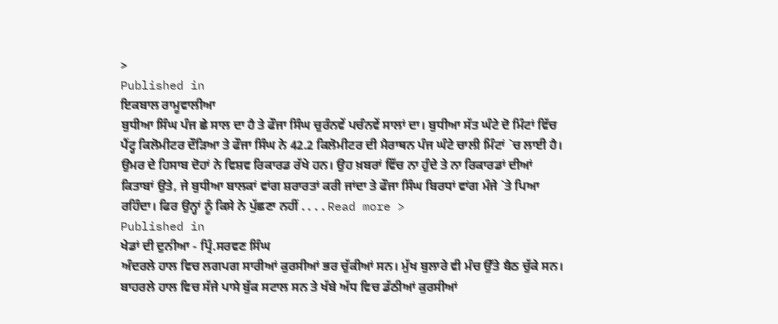>
Published in
ਇਕਬਾਲ ਰਾਮੂਵਾਲੀਆ
ਬੁਧੀਆ ਸਿੰਘ ਪੰਜ ਛੇ ਸਾਲ ਦਾ ਹੈ ਤੇ ਫੌਜਾ ਸਿੰਘ ਚੁਰੰਨਵੇਂ ਪਚੰਨਵੇਂ ਸਾਲਾਂ ਦਾ। ਬੁਧੀਆ ਸੱਤ ਘੰਟੇ ਦੋ ਮਿੰਟਾਂ ਵਿੱਚ ਪੈਂਟ੍ਹ ਕਿਲੋਮੀਟਰ ਦੌੜਿਆ ਤੇ ਫੌਜਾ ਸਿੰਘ ਨੇ 42.2 ਕਿਲੋਮੀਟਰ ਦੀ ਮੈਰਾਥਨ ਪੰਜ ਘੰਟੇ ਚਾਲੀ ਮਿੰਟਾਂ `ਚ ਲਾਈ ਹੈ। ਉਮਰ ਦੇ ਹਿਸਾਬ ਦੋਹਾਂ ਨੇ ਵਿਸ਼ਵ ਰਿਕਾਰਡ ਰੱਖੇ ਹਨ। ਉਹ ਖ਼ਬਰਾਂ ਵਿੱਚ ਨਾ ਹੁੰਦੇ ਤੇ ਨਾ ਰਿਕਾਰਡਾਂ ਦੀਆਂ ਕਿਤਾਬਾਂ ਉਤੇ, ਜੇ ਬੁਧੀਆ ਬਾਲਕਾਂ ਵਾਂਗ ਸ਼ਰਾਰਤਾਂ ਕਰੀ ਜਾਂਦਾ ਤੇ ਫੌਜਾ ਸਿੰਘ ਬਿਰਧਾਂ ਵਾਂਗ ਮੰਜੇ `ਤੇ ਪਿਆ ਰਹਿੰਦਾ। ਫਿਰ ਉਨ੍ਹਾਂ ਨੂੰ ਕਿਸੇ ਨੇ ਪੁੱਛਣਾ ਨਹੀਂ . . . . Read more >
Published in
ਖੇਡਾਂ ਦੀ ਦੁਨੀਆ - ਪ੍ਰਿੰ.ਸਰਵਣ ਸਿੰਘ
ਅੰਦਰਲੇ ਹਾਲ ਵਿਚ ਲਗਪਗ ਸਾਰੀਆਂ ਕੁਰਸੀਆਂ ਭਰ ਚੁੱਕੀਆਂ ਸਨ। ਮੁੱਖ ਬੁਲਾਰੇ ਵੀ ਮੰਚ ਉੱਤੇ ਬੈਠ ਚੁੱਕੇ ਸਨ। ਬਾਹਰਲੇ ਹਾਲ ਵਿਚ ਸੱਜੇ ਪਾਸੇ ਬੁੱਕ ਸਟਾਲ ਸਨ ਤੇ ਖੱਬੇ ਅੱਧ ਵਿਚ ਡੱਠੀਆਂ ਕੁਰਸੀਆਂ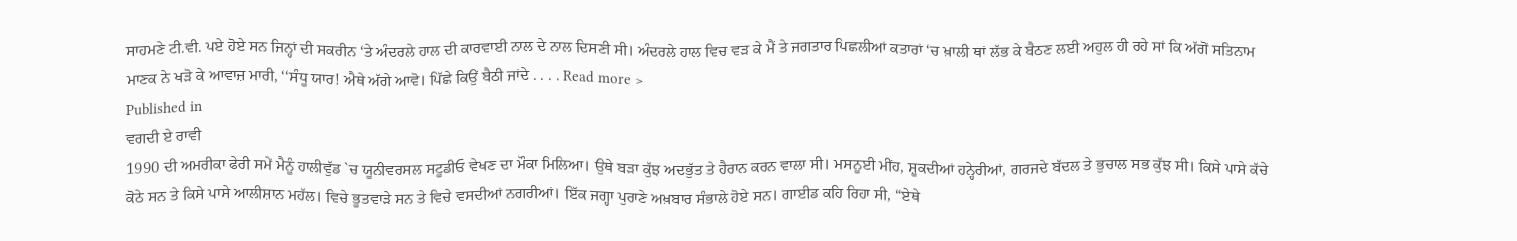ਸਾਹਮਣੇ ਟੀ.ਵੀ. ਪਏ ਹੋਏ ਸਨ ਜਿਨ੍ਹਾਂ ਦੀ ਸਕਰੀਨ ‘ਤੇ ਅੰਦਰਲੇ ਹਾਲ ਦੀ ਕਾਰਵਾਈ ਨਾਲ ਦੇ ਨਾਲ ਦਿਸਣੀ ਸੀ। ਅੰਦਰਲੇ ਹਾਲ ਵਿਚ ਵੜ ਕੇ ਮੈਂ ਤੇ ਜਗਤਾਰ ਪਿਛਲੀਆਂ ਕਤਾਰਾਂ ‘ਚ ਖ਼ਾਲੀ ਥਾਂ ਲੱਭ ਕੇ ਬੈਠਣ ਲਈ ਅਹੁਲ ਹੀ ਰਹੇ ਸਾਂ ਕਿ ਅੱਗੋਂ ਸਤਿਨਾਮ ਮਾਣਕ ਨੇ ਖੜੋ ਕੇ ਆਵਾਜ਼ ਮਾਰੀ, ‘‘ਸੰਧੂ ਯਾਰ! ਐਥੇ ਅੱਗੇ ਆਵੋ। ਪਿੱਛੇ ਕਿਉਂ ਬੈਠੀ ਜਾਂਦੇ . . . . Read more >
Published in
ਵਗਦੀ ਏ ਰਾਵੀ
1990 ਦੀ ਅਮਰੀਕਾ ਫੇਰੀ ਸਮੇਂ ਮੈਨੂੰ ਹਾਲੀਵੁੱਡ `ਚ ਯੂਨੀਵਰਸਲ ਸਟੂਡੀਓ ਵੇਖਣ ਦਾ ਮੌਕਾ ਮਿਲਿਆ। ਉਥੇ ਬੜਾ ਕੁੱਝ ਅਦਭੁੱਤ ਤੇ ਹੈਰਾਨ ਕਰਨ ਵਾਲਾ ਸੀ। ਮਸਨੂਈ ਮੀਂਹ, ਸ਼ੂਕਦੀਆਂ ਹਨ੍ਹੇਰੀਆਂ, ਗਰਜਦੇ ਬੱਦਲ ਤੇ ਭੁਚਾਲ ਸਭ ਕੁੱਝ ਸੀ। ਕਿਸੇ ਪਾਸੇ ਕੱਚੇ ਕੋਠੇ ਸਨ ਤੇ ਕਿਸੇ ਪਾਸੇ ਆਲੀਸ਼ਾਨ ਮਹੱਲ। ਵਿਚੇ ਭੂਤਵਾੜੇ ਸਨ ਤੇ ਵਿਚੇ ਵਸਦੀਆਂ ਨਗਰੀਆਂ। ਇੱਕ ਜਗ੍ਹਾ ਪੁਰਾਣੇ ਅਖ਼ਬਾਰ ਸੰਭਾਲੇ ਹੋਏ ਸਨ। ਗਾਈਡ ਕਹਿ ਰਿਹਾ ਸੀ, “ਏਥੇ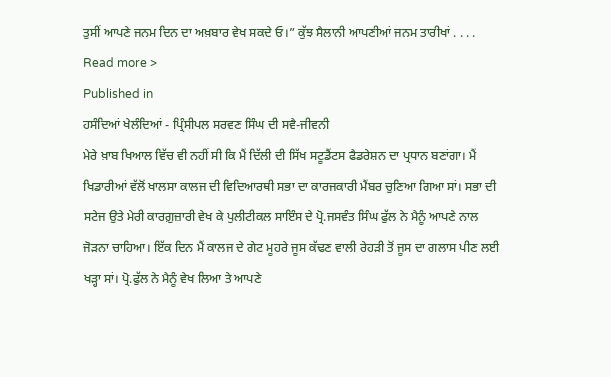ਤੁਸੀਂ ਆਪਣੇ ਜਨਮ ਦਿਨ ਦਾ ਅਖ਼ਬਾਰ ਵੇਖ ਸਕਦੇ ਓ।” ਕੁੱਝ ਸੈਲਾਨੀ ਆਪਣੀਆਂ ਜਨਮ ਤਾਰੀਖਾਂ . . . . Read more >
Published in
ਹਸੰਦਿਆਂ ਖੇਲੰਦਿਆਂ - ਪ੍ਰਿੰਸੀਪਲ ਸਰਵਣ ਸਿੰਘ ਦੀ ਸਵੈ-ਜੀਵਨੀ
ਮੇਰੇ ਖ਼ਾਬ ਖਿਆਲ ਵਿੱਚ ਵੀ ਨਹੀਂ ਸੀ ਕਿ ਮੈਂ ਦਿੱਲੀ ਦੀ ਸਿੱਖ ਸਟੂਡੈਂਟਸ ਫੈਡਰੇਸ਼ਨ ਦਾ ਪ੍ਰਧਾਨ ਬਣਾਂਗਾ। ਮੈਂ ਖਿਡਾਰੀਆਂ ਵੱਲੋਂ ਖਾਲਸਾ ਕਾਲਜ ਦੀ ਵਿਦਿਆਰਥੀ ਸਭਾ ਦਾ ਕਾਰਜਕਾਰੀ ਮੈਂਬਰ ਚੁਣਿਆ ਗਿਆ ਸਾਂ। ਸਭਾ ਦੀ ਸਟੇਜ ਉਤੇ ਮੇਰੀ ਕਾਰਗ਼ੁਜ਼ਾਰੀ ਵੇਖ ਕੇ ਪੁਲੀਟੀਕਲ ਸਾਇੰਸ ਦੇ ਪ੍ਰੋ.ਜਸਵੰਤ ਸਿੰਘ ਫੁੱਲ ਨੇ ਮੈਨੂੰ ਆਪਣੇ ਨਾਲ ਜੋੜਨਾ ਚਾਹਿਆ। ਇੱਕ ਦਿਨ ਮੈਂ ਕਾਲਜ ਦੇ ਗੇਟ ਮੂਹਰੇ ਜੂਸ ਕੱਢਣ ਵਾਲੀ ਰੇਹੜੀ ਤੋਂ ਜੂਸ ਦਾ ਗਲਾਸ ਪੀਣ ਲਈ ਖੜ੍ਹਾ ਸਾਂ। ਪ੍ਰੋ.ਫੁੱਲ ਨੇ ਮੈਨੂੰ ਵੇਖ ਲਿਆ ਤੇ ਆਪਣੇ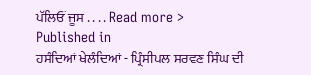ਪੱਲਿਓਂ ਜੂਸ . . . . Read more >
Published in
ਹਸੰਦਿਆਂ ਖੇਲੰਦਿਆਂ - ਪ੍ਰਿੰਸੀਪਲ ਸਰਵਣ ਸਿੰਘ ਦੀ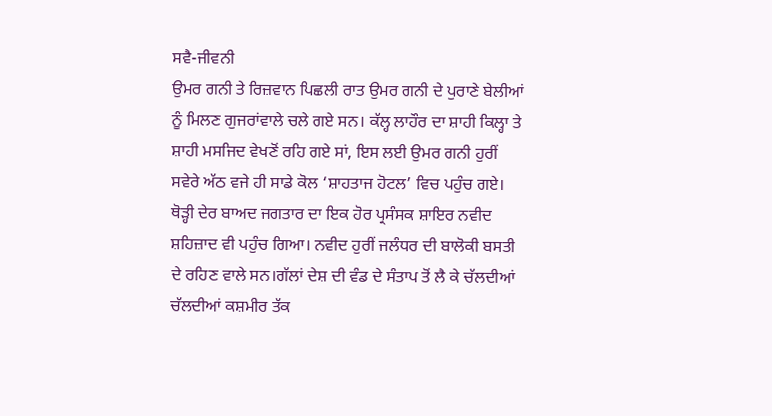ਸਵੈ-ਜੀਵਨੀ
ਉਮਰ ਗਨੀ ਤੇ ਰਿਜ਼ਵਾਨ ਪਿਛਲੀ ਰਾਤ ਉਮਰ ਗਨੀ ਦੇ ਪੁਰਾਣੇ ਬੇਲੀਆਂ ਨੂੰ ਮਿਲਣ ਗੁਜਰਾਂਵਾਲੇ ਚਲੇ ਗਏ ਸਨ। ਕੱਲ੍ਹ ਲਾਹੌਰ ਦਾ ਸ਼ਾਹੀ ਕਿਲ੍ਹਾ ਤੇ ਸ਼ਾਹੀ ਮਸਜਿਦ ਵੇਖਣੋਂ ਰਹਿ ਗਏ ਸਾਂ, ਇਸ ਲਈ ਉਮਰ ਗਨੀ ਹੁਰੀਂ ਸਵੇਰੇ ਅੱਠ ਵਜੇ ਹੀ ਸਾਡੇ ਕੋਲ ‘ਸ਼ਾਹਤਾਜ ਹੋਟਲ’ ਵਿਚ ਪਹੁੰਚ ਗਏ। ਥੋੜ੍ਹੀ ਦੇਰ ਬਾਅਦ ਜਗਤਾਰ ਦਾ ਇਕ ਹੋਰ ਪ੍ਰਸੰਸਕ ਸ਼ਾਇਰ ਨਵੀਦ ਸ਼ਹਿਜ਼ਾਦ ਵੀ ਪਹੁੰਚ ਗਿਆ। ਨਵੀਦ ਹੁਰੀਂ ਜਲੰਧਰ ਦੀ ਬਾਲੋਕੀ ਬਸਤੀ ਦੇ ਰਹਿਣ ਵਾਲੇ ਸਨ।ਗੱਲਾਂ ਦੇਸ਼ ਦੀ ਵੰਡ ਦੇ ਸੰਤਾਪ ਤੋਂ ਲੈ ਕੇ ਚੱਲਦੀਆਂ ਚੱਲਦੀਆਂ ਕਸ਼ਮੀਰ ਤੱਕ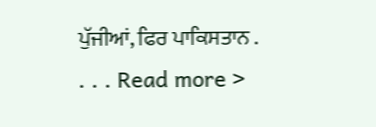ਪੁੱਜੀਆਂ, ਫਿਰ ਪਾਕਿਸਤਾਨ . . . . Read more >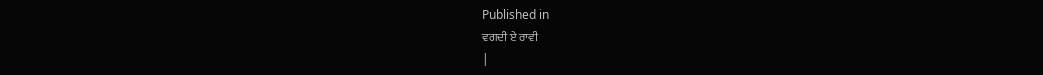Published in
ਵਗਦੀ ਏ ਰਾਵੀ
|